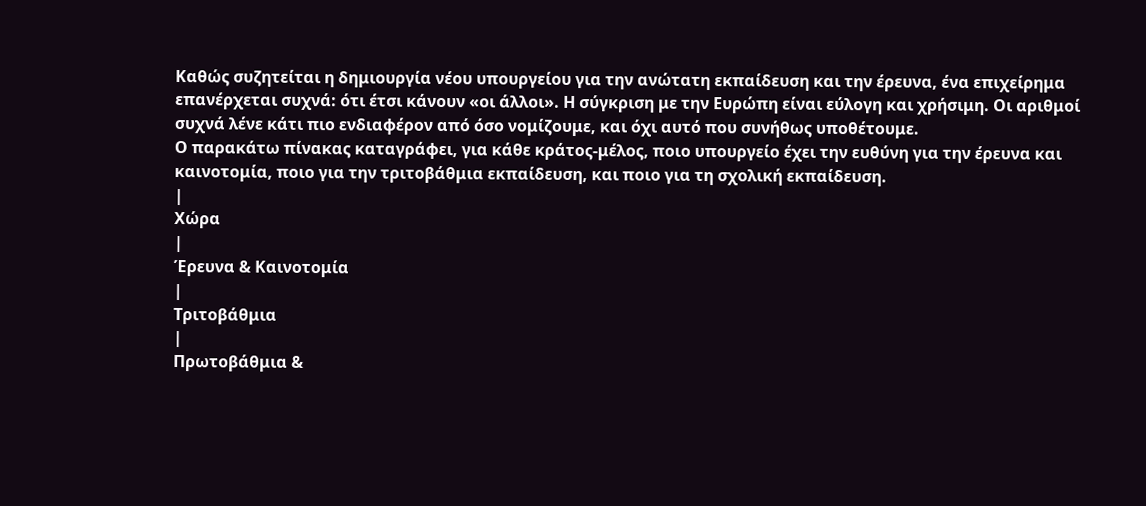Καθώς συζητείται η δημιουργία νέου υπουργείου για την ανώτατη εκπαίδευση και την έρευνα, ένα επιχείρημα επανέρχεται συχνά: ότι έτσι κάνουν «οι άλλοι». Η σύγκριση με την Ευρώπη είναι εύλογη και χρήσιμη. Οι αριθμοί συχνά λένε κάτι πιο ενδιαφέρον από όσο νομίζουμε, και όχι αυτό που συνήθως υποθέτουμε.
Ο παρακάτω πίνακας καταγράφει, για κάθε κράτος-μέλος, ποιο υπουργείο έχει την ευθύνη για την έρευνα και καινοτομία, ποιο για την τριτοβάθμια εκπαίδευση, και ποιο για τη σχολική εκπαίδευση.
|
Χώρα
|
Έρευνα & Καινοτομία
|
Τριτοβάθμια
|
Πρωτοβάθμια &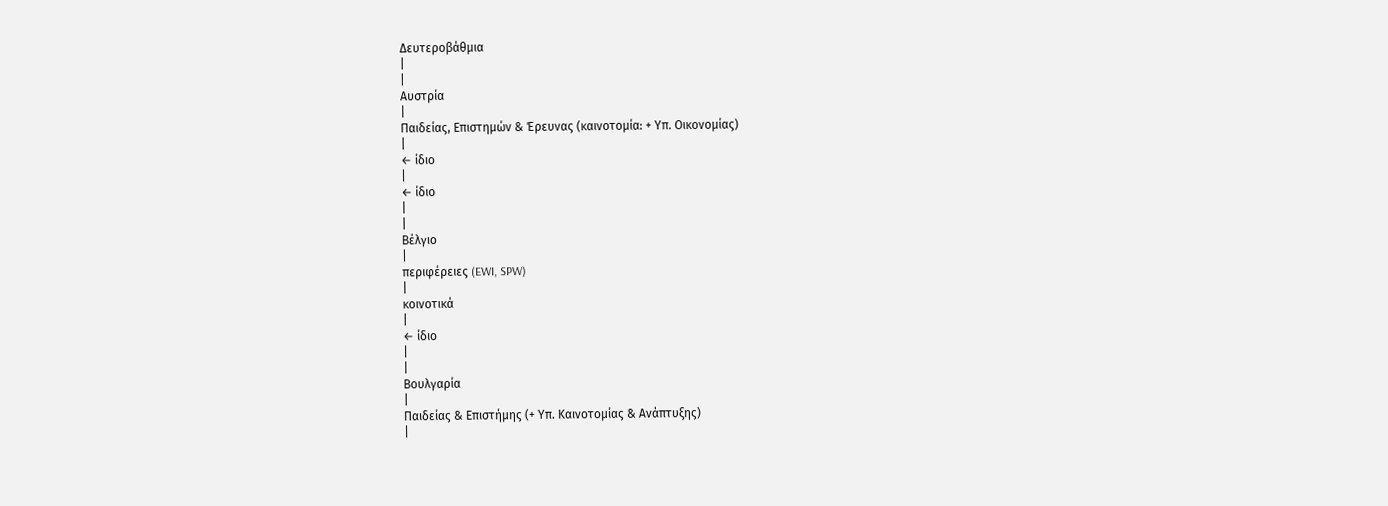Δευτεροβάθμια
|
|
Αυστρία
|
Παιδείας, Επιστημών & Έρευνας (καινοτομία: + Υπ. Οικονομίας)
|
← ίδιο
|
← ίδιο
|
|
Βέλγιο
|
περιφέρειες (EWI, SPW)
|
κοινοτικά
|
← ίδιο
|
|
Βουλγαρία
|
Παιδείας & Επιστήμης (+ Υπ. Καινοτομίας & Ανάπτυξης)
|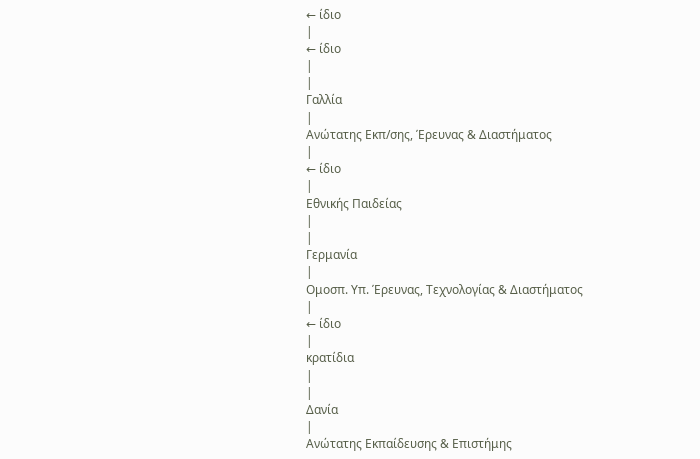← ίδιο
|
← ίδιο
|
|
Γαλλία
|
Ανώτατης Εκπ/σης, Έρευνας & Διαστήματος
|
← ίδιο
|
Εθνικής Παιδείας
|
|
Γερμανία
|
Ομοσπ. Υπ. Έρευνας, Τεχνολογίας & Διαστήματος
|
← ίδιο
|
κρατίδια
|
|
Δανία
|
Ανώτατης Εκπαίδευσης & Επιστήμης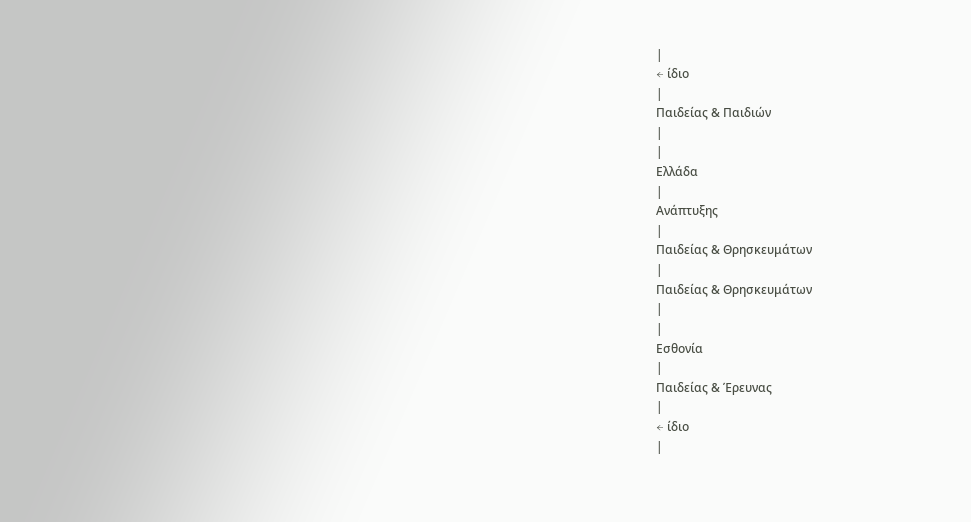|
← ίδιο
|
Παιδείας & Παιδιών
|
|
Ελλάδα
|
Ανάπτυξης
|
Παιδείας & Θρησκευμάτων
|
Παιδείας & Θρησκευμάτων
|
|
Εσθονία
|
Παιδείας & Έρευνας
|
← ίδιο
|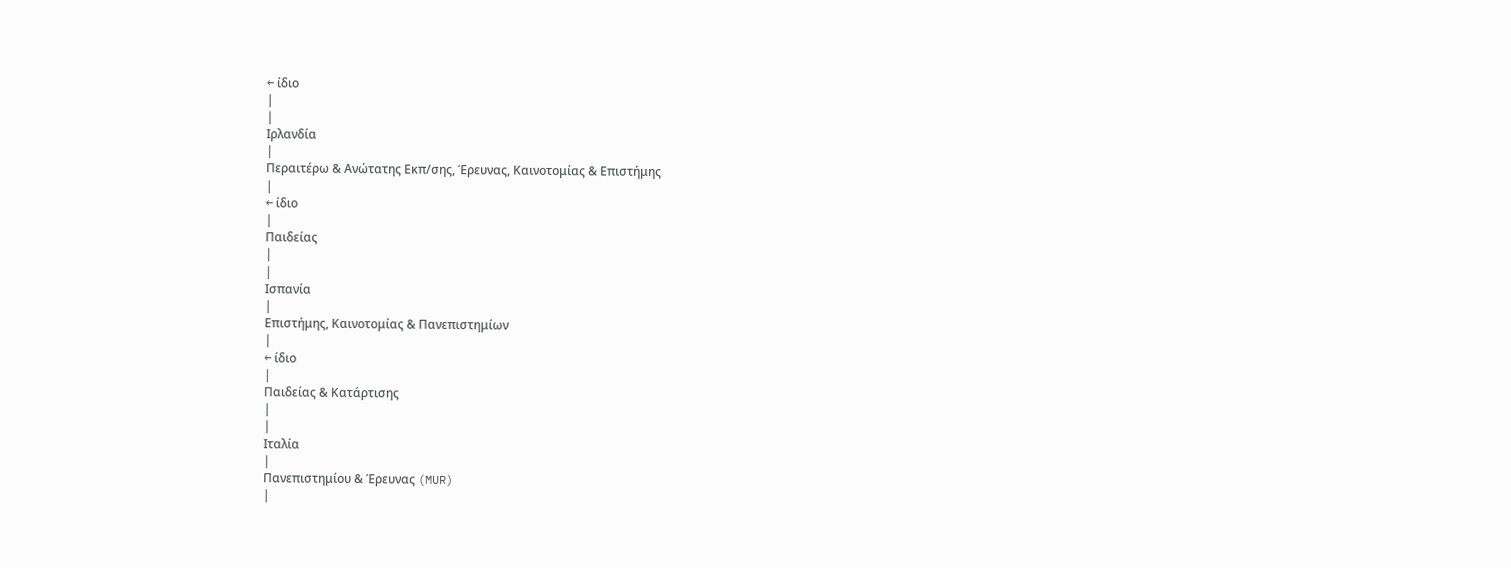← ίδιο
|
|
Ιρλανδία
|
Περαιτέρω & Ανώτατης Εκπ/σης, Έρευνας, Καινοτομίας & Επιστήμης
|
← ίδιο
|
Παιδείας
|
|
Ισπανία
|
Επιστήμης, Καινοτομίας & Πανεπιστημίων
|
← ίδιο
|
Παιδείας & Κατάρτισης
|
|
Ιταλία
|
Πανεπιστημίου & Έρευνας (MUR)
|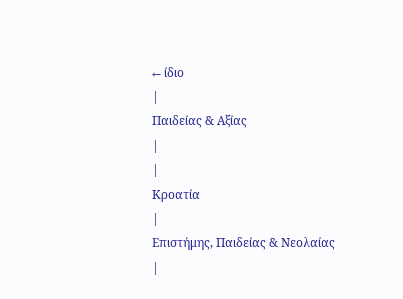← ίδιο
|
Παιδείας & Αξίας
|
|
Κροατία
|
Επιστήμης, Παιδείας & Νεολαίας
|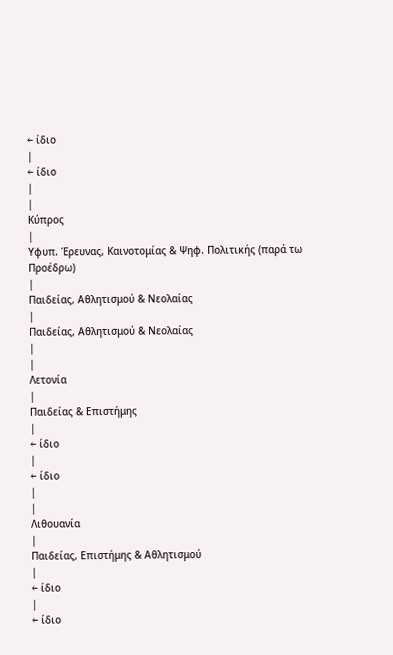← ίδιο
|
← ίδιο
|
|
Κύπρος
|
Υφυπ. Έρευνας, Καινοτομίας & Ψηφ. Πολιτικής (παρά τω Προέδρω)
|
Παιδείας, Αθλητισμού & Νεολαίας
|
Παιδείας, Αθλητισμού & Νεολαίας
|
|
Λετονία
|
Παιδείας & Επιστήμης
|
← ίδιο
|
← ίδιο
|
|
Λιθουανία
|
Παιδείας, Επιστήμης & Αθλητισμού
|
← ίδιο
|
← ίδιο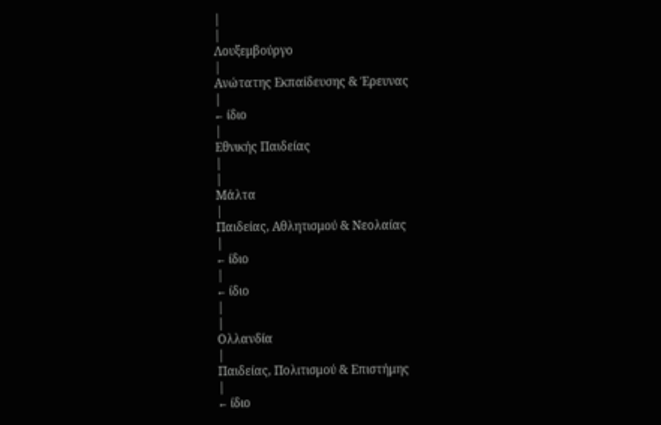|
|
Λουξεμβούργο
|
Ανώτατης Εκπαίδευσης & Έρευνας
|
← ίδιο
|
Εθνικής Παιδείας
|
|
Μάλτα
|
Παιδείας, Αθλητισμού & Νεολαίας
|
← ίδιο
|
← ίδιο
|
|
Ολλανδία
|
Παιδείας, Πολιτισμού & Επιστήμης
|
← ίδιο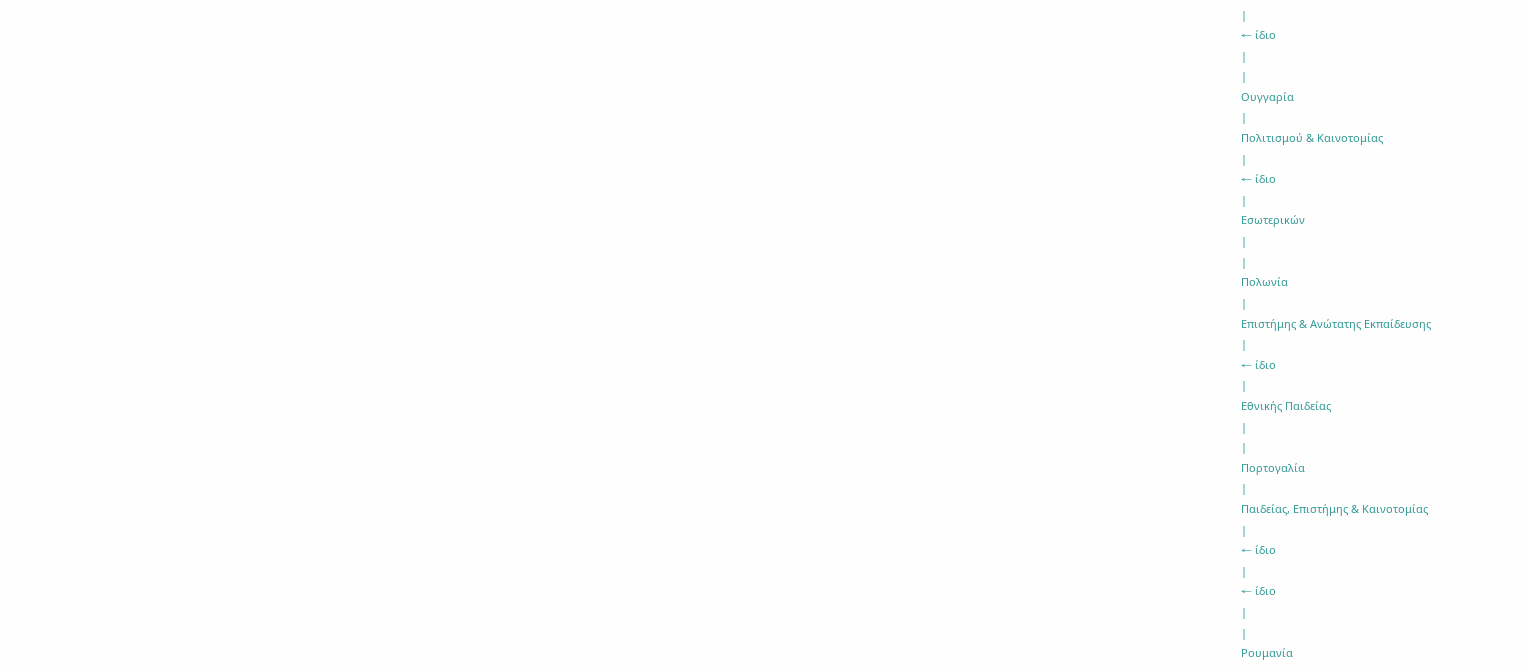|
← ίδιο
|
|
Ουγγαρία
|
Πολιτισμού & Καινοτομίας
|
← ίδιο
|
Εσωτερικών
|
|
Πολωνία
|
Επιστήμης & Ανώτατης Εκπαίδευσης
|
← ίδιο
|
Εθνικής Παιδείας
|
|
Πορτογαλία
|
Παιδείας, Επιστήμης & Καινοτομίας
|
← ίδιο
|
← ίδιο
|
|
Ρουμανία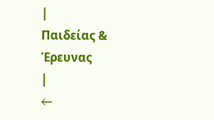|
Παιδείας & Έρευνας
|
←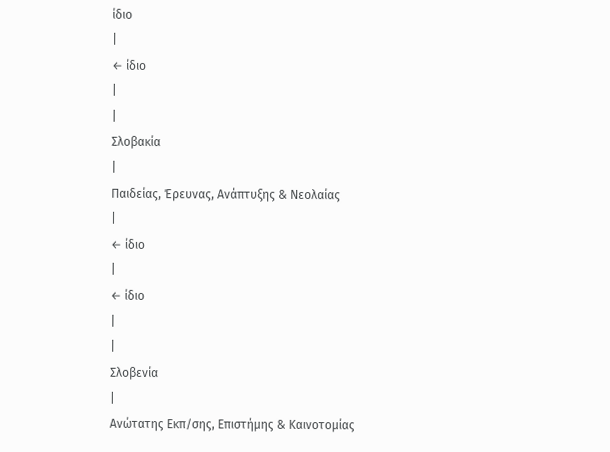ίδιο
|
← ίδιο
|
|
Σλοβακία
|
Παιδείας, Έρευνας, Ανάπτυξης & Νεολαίας
|
← ίδιο
|
← ίδιο
|
|
Σλοβενία
|
Ανώτατης Εκπ/σης, Επιστήμης & Καινοτομίας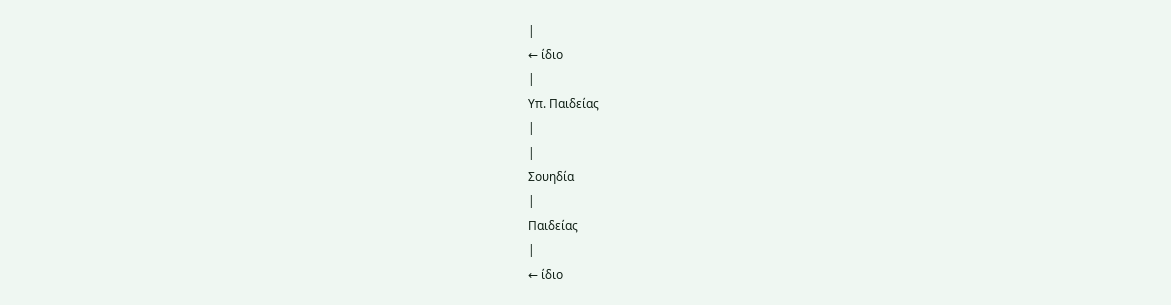|
← ίδιο
|
Υπ. Παιδείας
|
|
Σουηδία
|
Παιδείας
|
← ίδιο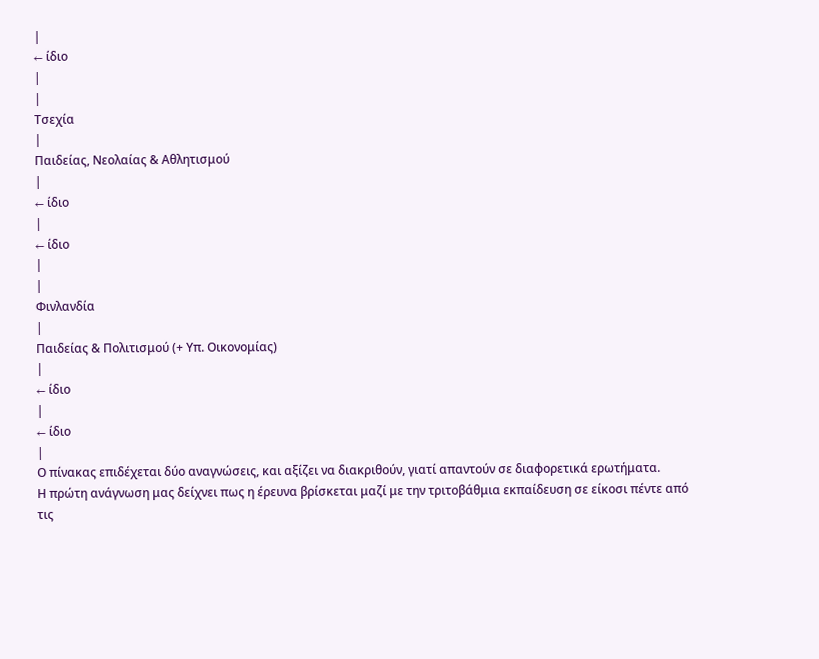|
← ίδιο
|
|
Τσεχία
|
Παιδείας, Νεολαίας & Αθλητισμού
|
← ίδιο
|
← ίδιο
|
|
Φινλανδία
|
Παιδείας & Πολιτισμού (+ Υπ. Οικονομίας)
|
← ίδιο
|
← ίδιο
|
Ο πίνακας επιδέχεται δύο αναγνώσεις, και αξίζει να διακριθούν, γιατί απαντούν σε διαφορετικά ερωτήματα.
Η πρώτη ανάγνωση μας δείχνει πως η έρευνα βρίσκεται μαζί με την τριτοβάθμια εκπαίδευση σε είκοσι πέντε από τις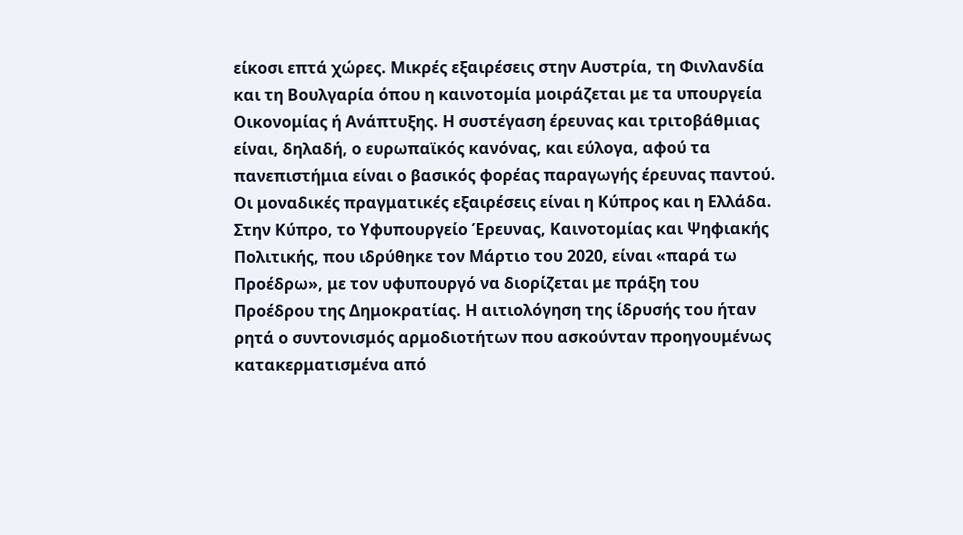είκοσι επτά χώρες. Μικρές εξαιρέσεις στην Αυστρία, τη Φινλανδία και τη Βουλγαρία όπου η καινοτομία μοιράζεται με τα υπουργεία Οικονομίας ή Ανάπτυξης. Η συστέγαση έρευνας και τριτοβάθμιας είναι, δηλαδή, ο ευρωπαϊκός κανόνας, και εύλογα, αφού τα πανεπιστήμια είναι ο βασικός φορέας παραγωγής έρευνας παντού.
Οι μοναδικές πραγματικές εξαιρέσεις είναι η Κύπρος και η Ελλάδα. Στην Κύπρο, το Υφυπουργείο Έρευνας, Καινοτομίας και Ψηφιακής Πολιτικής, που ιδρύθηκε τον Μάρτιο του 2020, είναι «παρά τω Προέδρω», με τον υφυπουργό να διορίζεται με πράξη του Προέδρου της Δημοκρατίας. Η αιτιολόγηση της ίδρυσής του ήταν ρητά ο συντονισμός αρμοδιοτήτων που ασκούνταν προηγουμένως κατακερματισμένα από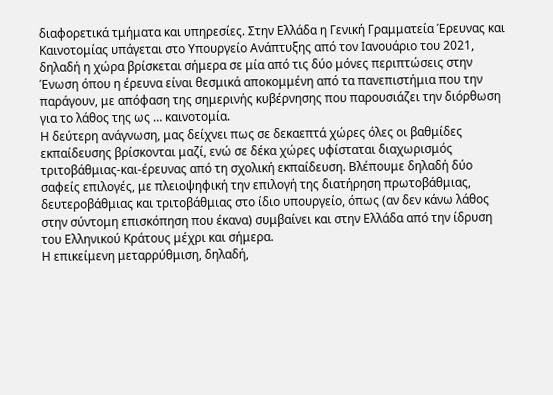διαφορετικά τμήματα και υπηρεσίες. Στην Ελλάδα η Γενική Γραμματεία Έρευνας και Καινοτομίας υπάγεται στο Υπουργείο Ανάπτυξης από τον Ιανουάριο του 2021, δηλαδή η χώρα βρίσκεται σήμερα σε μία από τις δύο μόνες περιπτώσεις στην Ένωση όπου η έρευνα είναι θεσμικά αποκομμένη από τα πανεπιστήμια που την παράγουν, με απόφαση της σημερινής κυβέρνησης που παρουσιάζει την διόρθωση για το λάθος της ως … καινοτομία.
Η δεύτερη ανάγνωση, μας δείχνει πως σε δεκαεπτά χώρες όλες οι βαθμίδες εκπαίδευσης βρίσκονται μαζί, ενώ σε δέκα χώρες υφίσταται διαχωρισμός τριτοβάθμιας-και-έρευνας από τη σχολική εκπαίδευση. Βλέπουμε δηλαδή δύο σαφείς επιλογές, με πλειοψηφική την επιλογή της διατήρηση πρωτοβάθμιας, δευτεροβάθμιας και τριτοβάθμιας στο ίδιο υπουργείο, όπως (αν δεν κάνω λάθος στην σύντομη επισκόπηση που έκανα) συμβαίνει και στην Ελλάδα από την ίδρυση του Ελληνικού Κράτους μέχρι και σήμερα.
Η επικείμενη μεταρρύθμιση, δηλαδή,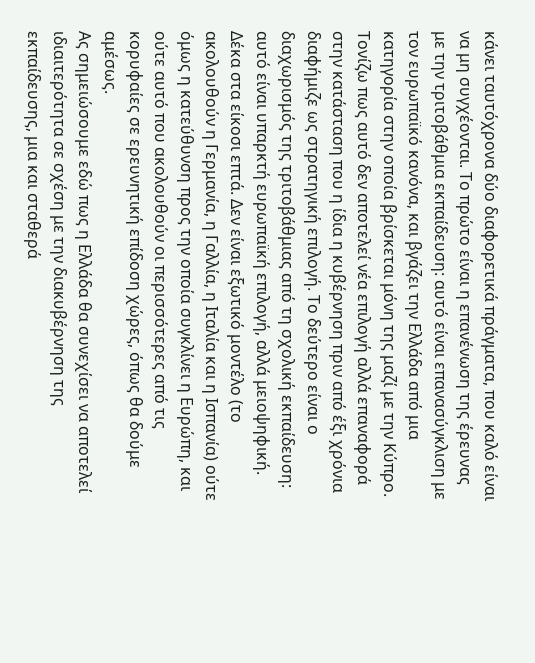κάνει ταυτόχρονα δύο διαφορετικά πράγματα, που καλό είναι να μη συγχέονται. Το πρώτο είναι η επανένωση της έρευνας με την τριτοβάθμια εκπαίδευση: αυτό είναι επανασύγκλιση με τον ευρωπαϊκό κανόνα, και βγάζει την Ελλάδα από μια κατηγορία στην οποία βρίσκεται μόνη της μαζί με την Κύπρο. Τονίζω πως αυτό δεν αποτελεί νέα επιλογή αλλά επαναφορά στην κατάσταση που η ίδια η κυβέρνηση πριν από έξι χρόνια διαφήμιζε ως στρατηγική επιλογή. Το δεύτερο είναι ο διαχωρισμός της τριτοβάθμιας από τη σχολική εκπαίδευση: αυτό είναι υπαρκτή ευρωπαϊκή επιλογή, αλλά μειοψηφική. Δέκα στα είκοσι επτά. Δεν είναι εξωτικό μοντέλο (το ακολουθούν η Γερμανία, η Γαλλία, η Ιταλία και η Ισπανία) ούτε όμως η κατεύθυνση προς την οποία συγκλίνει η Ευρώπη, και ούτε αυτό που ακολουθούν οι περισσότερες από τις κορυφαίες σε ερευνητική επίδοση χώρες, όπως θα δούμε αμέσως.
Ας σημειώσουμε εδώ πως η Ελλάδα θα συνεχίσει να αποτελεί ιδιαιτερότητα σε σχέση με την διακυβέρνηση της εκπαίδευσης, μια και σταθερά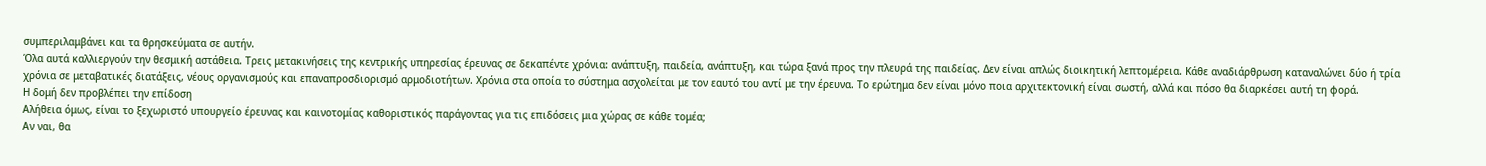συμπεριλαμβάνει και τα θρησκεύματα σε αυτήν.
Όλα αυτά καλλιεργούν την θεσμική αστάθεια. Τρεις μετακινήσεις της κεντρικής υπηρεσίας έρευνας σε δεκαπέντε χρόνια: ανάπτυξη, παιδεία, ανάπτυξη, και τώρα ξανά προς την πλευρά της παιδείας. Δεν είναι απλώς διοικητική λεπτομέρεια. Κάθε αναδιάρθρωση καταναλώνει δύο ή τρία χρόνια σε μεταβατικές διατάξεις, νέους οργανισμούς και επαναπροσδιορισμό αρμοδιοτήτων. Χρόνια στα οποία το σύστημα ασχολείται με τον εαυτό του αντί με την έρευνα. Το ερώτημα δεν είναι μόνο ποια αρχιτεκτονική είναι σωστή, αλλά και πόσο θα διαρκέσει αυτή τη φορά.
Η δομή δεν προβλέπει την επίδοση
Αλήθεια όμως, είναι το ξεχωριστό υπουργείο έρευνας και καινοτομίας καθοριστικός παράγοντας για τις επιδόσεις μια χώρας σε κάθε τομέα;
Αν ναι, θα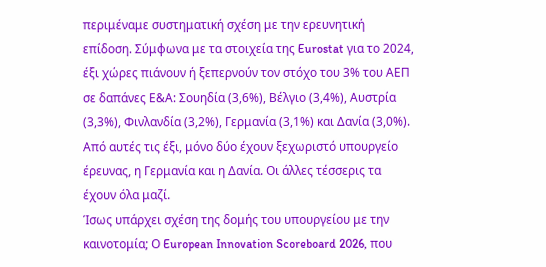περιμέναμε συστηματική σχέση με την ερευνητική επίδοση. Σύμφωνα με τα στοιχεία της Eurostat για το 2024, έξι χώρες πιάνουν ή ξεπερνούν τον στόχο του 3% του ΑΕΠ σε δαπάνες Ε&Α: Σουηδία (3,6%), Βέλγιο (3,4%), Αυστρία (3,3%), Φινλανδία (3,2%), Γερμανία (3,1%) και Δανία (3,0%). Από αυτές τις έξι, μόνο δύο έχουν ξεχωριστό υπουργείο έρευνας, η Γερμανία και η Δανία. Οι άλλες τέσσερις τα έχουν όλα μαζί.
Ίσως υπάρχει σχέση της δομής του υπουργείου με την καινοτομία; Ο European Innovation Scoreboard 2026, που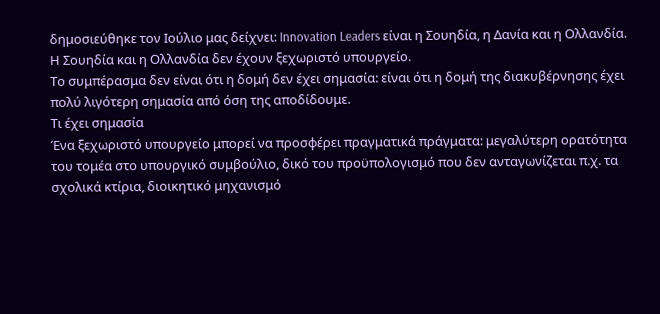δημοσιεύθηκε τον Ιούλιο μας δείχνει: Innovation Leaders είναι η Σουηδία, η Δανία και η Ολλανδία. Η Σουηδία και η Ολλανδία δεν έχουν ξεχωριστό υπουργείο.
Το συμπέρασμα δεν είναι ότι η δομή δεν έχει σημασία: είναι ότι η δομή της διακυβέρνησης έχει πολύ λιγότερη σημασία από όση της αποδίδουμε.
Τι έχει σημασία
Ένα ξεχωριστό υπουργείο μπορεί να προσφέρει πραγματικά πράγματα: μεγαλύτερη ορατότητα του τομέα στο υπουργικό συμβούλιο, δικό του προϋπολογισμό που δεν ανταγωνίζεται π.χ. τα σχολικά κτίρια, διοικητικό μηχανισμό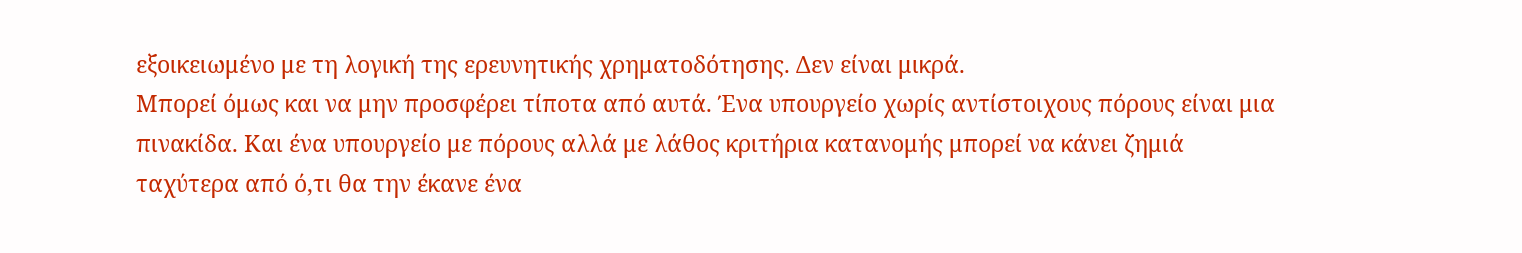εξοικειωμένο με τη λογική της ερευνητικής χρηματοδότησης. Δεν είναι μικρά.
Μπορεί όμως και να μην προσφέρει τίποτα από αυτά. Ένα υπουργείο χωρίς αντίστοιχους πόρους είναι μια πινακίδα. Και ένα υπουργείο με πόρους αλλά με λάθος κριτήρια κατανομής μπορεί να κάνει ζημιά ταχύτερα από ό,τι θα την έκανε ένα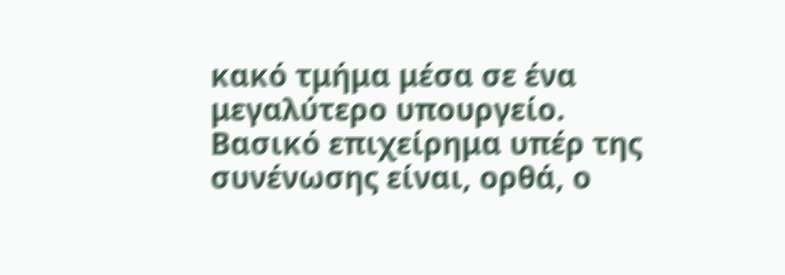κακό τμήμα μέσα σε ένα μεγαλύτερο υπουργείο.
Βασικό επιχείρημα υπέρ της συνένωσης είναι, ορθά, ο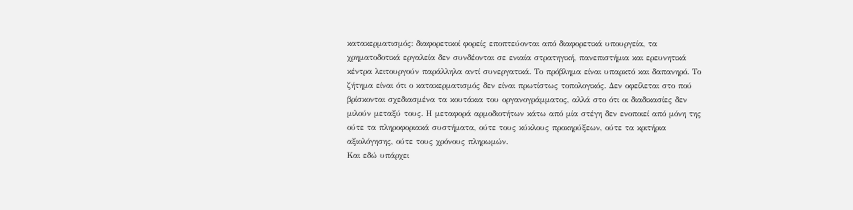κατακερματισμός: διαφορετικοί φορείς εποπτεύονται από διαφορετικά υπουργεία, τα χρηματοδοτικά εργαλεία δεν συνδέονται σε ενιαία στρατηγική, πανεπιστήμια και ερευνητικά κέντρα λειτουργούν παράλληλα αντί συνεργατικά. Το πρόβλημα είναι υπαρκτό και δαπανηρό. Το ζήτημα είναι ότι ο κατακερματισμός δεν είναι πρωτίστως τοπολογικός. Δεν οφείλεται στο πού βρίσκονται σχεδιασμένα τα κουτάκια του οργανογράμματος, αλλά στο ότι οι διαδικασίες δεν μιλούν μεταξύ τους. Η μεταφορά αρμοδιοτήτων κάτω από μία στέγη δεν ενοποιεί από μόνη της ούτε τα πληροφοριακά συστήματα, ούτε τους κύκλους προκηρύξεων, ούτε τα κριτήρια αξιολόγησης, ούτε τους χρόνους πληρωμών.
Και εδώ υπάρχει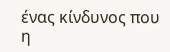ένας κίνδυνος που η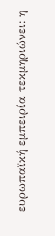ευρωπαϊκή εμπειρία τεκμηριώνει: η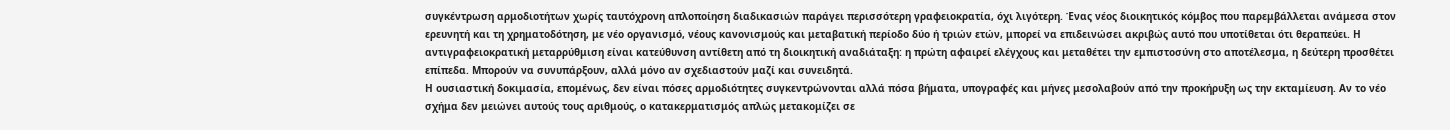συγκέντρωση αρμοδιοτήτων χωρίς ταυτόχρονη απλοποίηση διαδικασιών παράγει περισσότερη γραφειοκρατία, όχι λιγότερη. Ένας νέος διοικητικός κόμβος που παρεμβάλλεται ανάμεσα στον ερευνητή και τη χρηματοδότηση, με νέο οργανισμό, νέους κανονισμούς και μεταβατική περίοδο δύο ή τριών ετών, μπορεί να επιδεινώσει ακριβώς αυτό που υποτίθεται ότι θεραπεύει. Η αντιγραφειοκρατική μεταρρύθμιση είναι κατεύθυνση αντίθετη από τη διοικητική αναδιάταξη: η πρώτη αφαιρεί ελέγχους και μεταθέτει την εμπιστοσύνη στο αποτέλεσμα, η δεύτερη προσθέτει επίπεδα. Μπορούν να συνυπάρξουν, αλλά μόνο αν σχεδιαστούν μαζί και συνειδητά.
Η ουσιαστική δοκιμασία, επομένως, δεν είναι πόσες αρμοδιότητες συγκεντρώνονται αλλά πόσα βήματα, υπογραφές και μήνες μεσολαβούν από την προκήρυξη ως την εκταμίευση. Αν το νέο σχήμα δεν μειώνει αυτούς τους αριθμούς, ο κατακερματισμός απλώς μετακομίζει σε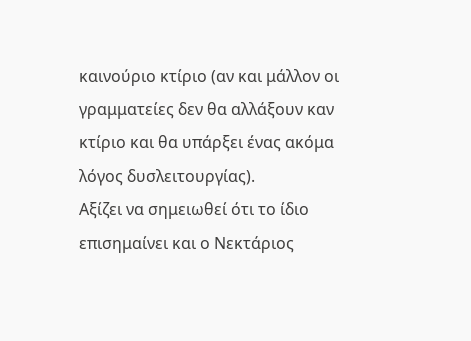καινούριο κτίριο (αν και μάλλον οι γραμματείες δεν θα αλλάξουν καν κτίριο και θα υπάρξει ένας ακόμα λόγος δυσλειτουργίας).
Αξίζει να σημειωθεί ότι το ίδιο επισημαίνει και ο Νεκτάριος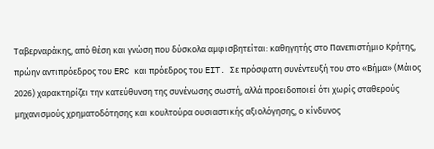Ταβερναράκης, από θέση και γνώση που δύσκολα αμφισβητείται: καθηγητής στο Πανεπιστήμιο Κρήτης, πρώην αντιπρόεδρος του ERC και πρόεδρος του EIT. Σε πρόσφατη συνέντευξή του στο «Βήμα» (Μάιος 2026) χαρακτηρίζει την κατεύθυνση της συνένωσης σωστή, αλλά προειδοποιεί ότι χωρίς σταθερούς μηχανισμούς χρηματοδότησης και κουλτούρα ουσιαστικής αξιολόγησης, ο κίνδυνος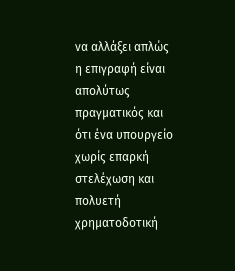να αλλάξει απλώς η επιγραφή είναι απολύτως πραγματικός και ότι ένα υπουργείο χωρίς επαρκή στελέχωση και πολυετή χρηματοδοτική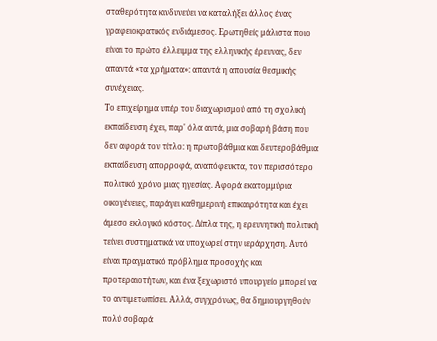σταθερότητα κινδυνεύει να καταλήξει άλλος ένας γραφειοκρατικός ενδιάμεσος. Ερωτηθείς μάλιστα ποιο είναι το πρώτο έλλειμμα της ελληνικής έρευνας, δεν απαντά «τα χρήματα»: απαντά η απουσία θεσμικής συνέχειας.
Το επιχείρημα υπέρ του διαχωρισμού από τη σχολική εκπαίδευση έχει, παρ' όλα αυτά, μια σοβαρή βάση που δεν αφορά τον τίτλο: η πρωτοβάθμια και δευτεροβάθμια εκπαίδευση απορροφά, αναπόφευκτα, τον περισσότερο πολιτικό χρόνο μιας ηγεσίας. Αφορά εκατομμύρια οικογένειες, παράγει καθημερινή επικαιρότητα και έχει άμεσο εκλογικό κόστος. Δίπλα της, η ερευνητική πολιτική τείνει συστηματικά να υποχωρεί στην ιεράρχηση. Αυτό είναι πραγματικό πρόβλημα προσοχής και προτεραιοτήτων, και ένα ξεχωριστό υπουργείο μπορεί να το αντιμετωπίσει. Αλλά, συγχρόνως, θα δημιουργηθούν πολύ σοβαρά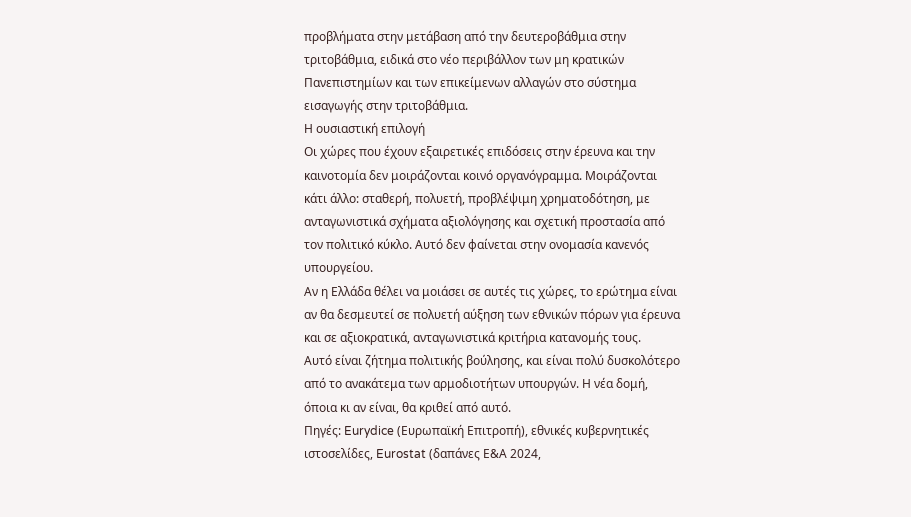προβλήματα στην μετάβαση από την δευτεροβάθμια στην τριτοβάθμια, ειδικά στο νέο περιβάλλον των μη κρατικών Πανεπιστημίων και των επικείμενων αλλαγών στο σύστημα εισαγωγής στην τριτοβάθμια.
Η ουσιαστική επιλογή
Οι χώρες που έχουν εξαιρετικές επιδόσεις στην έρευνα και την καινοτομία δεν μοιράζονται κοινό οργανόγραμμα. Μοιράζονται κάτι άλλο: σταθερή, πολυετή, προβλέψιμη χρηματοδότηση, με ανταγωνιστικά σχήματα αξιολόγησης και σχετική προστασία από τον πολιτικό κύκλο. Αυτό δεν φαίνεται στην ονομασία κανενός υπουργείου.
Αν η Ελλάδα θέλει να μοιάσει σε αυτές τις χώρες, το ερώτημα είναι αν θα δεσμευτεί σε πολυετή αύξηση των εθνικών πόρων για έρευνα και σε αξιοκρατικά, ανταγωνιστικά κριτήρια κατανομής τους.
Αυτό είναι ζήτημα πολιτικής βούλησης, και είναι πολύ δυσκολότερο από το ανακάτεμα των αρμοδιοτήτων υπουργών. Η νέα δομή, όποια κι αν είναι, θα κριθεί από αυτό.
Πηγές: Eurydice (Ευρωπαϊκή Επιτροπή), εθνικές κυβερνητικές ιστοσελίδες, Eurostat (δαπάνες Ε&Α 2024,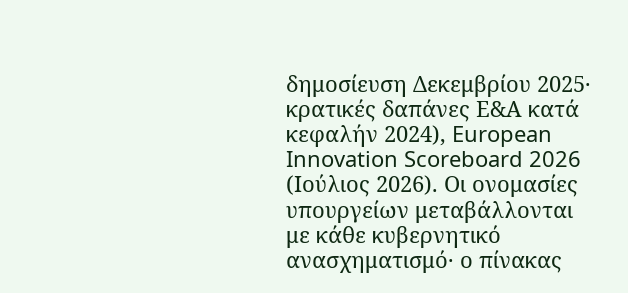δημοσίευση Δεκεμβρίου 2025· κρατικές δαπάνες Ε&Α κατά κεφαλήν 2024), European Innovation Scoreboard 2026 (Ιούλιος 2026). Οι ονομασίες υπουργείων μεταβάλλονται με κάθε κυβερνητικό ανασχηματισμό· ο πίνακας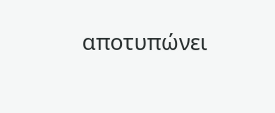αποτυπώνει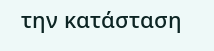την κατάσταση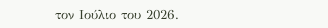τον Ιούλιο του 2026.